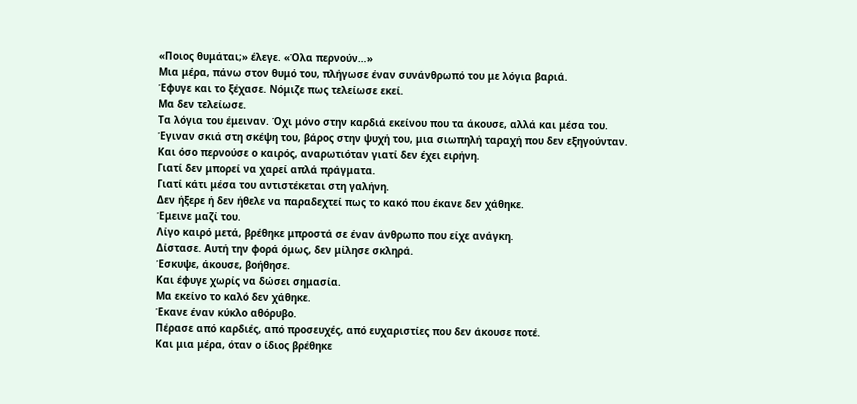«Ποιος θυμάται;» έλεγε. «Όλα περνούν…»
Μια μέρα, πάνω στον θυμό του, πλήγωσε έναν συνάνθρωπό του με λόγια βαριά.
Έφυγε και το ξέχασε. Νόμιζε πως τελείωσε εκεί.
Μα δεν τελείωσε.
Τα λόγια του έμειναν. Όχι μόνο στην καρδιά εκείνου που τα άκουσε, αλλά και μέσα του.
Έγιναν σκιά στη σκέψη του, βάρος στην ψυχή του, μια σιωπηλή ταραχή που δεν εξηγούνταν.
Και όσο περνούσε ο καιρός, αναρωτιόταν γιατί δεν έχει ειρήνη.
Γιατί δεν μπορεί να χαρεί απλά πράγματα.
Γιατί κάτι μέσα του αντιστέκεται στη γαλήνη.
Δεν ήξερε ή δεν ήθελε να παραδεχτεί πως το κακό που έκανε δεν χάθηκε.
Έμεινε μαζί του.
Λίγο καιρό μετά, βρέθηκε μπροστά σε έναν άνθρωπο που είχε ανάγκη.
Δίστασε. Αυτή την φορά όμως, δεν μίλησε σκληρά.
Έσκυψε, άκουσε, βοήθησε.
Και έφυγε χωρίς να δώσει σημασία.
Μα εκείνο το καλό δεν χάθηκε.
Έκανε έναν κύκλο αθόρυβο.
Πέρασε από καρδιές, από προσευχές, από ευχαριστίες που δεν άκουσε ποτέ.
Και μια μέρα, όταν ο ίδιος βρέθηκε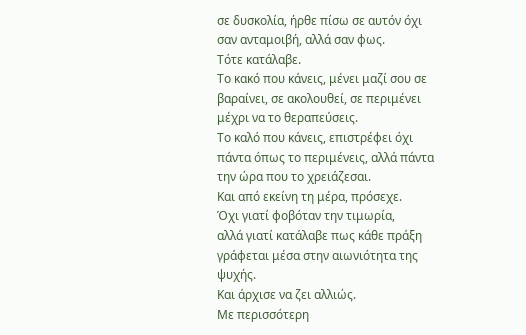σε δυσκολία, ήρθε πίσω σε αυτόν όχι σαν ανταμοιβή, αλλά σαν φως.
Τότε κατάλαβε.
Το κακό που κάνεις, μένει μαζί σου σε βαραίνει, σε ακολουθεί, σε περιμένει μέχρι να το θεραπεύσεις.
Το καλό που κάνεις, επιστρέφει όχι πάντα όπως το περιμένεις, αλλά πάντα την ώρα που το χρειάζεσαι.
Και από εκείνη τη μέρα, πρόσεχε.
Όχι γιατί φοβόταν την τιμωρία,
αλλά γιατί κατάλαβε πως κάθε πράξη γράφεται μέσα στην αιωνιότητα της ψυχής.
Και άρχισε να ζει αλλιώς.
Με περισσότερη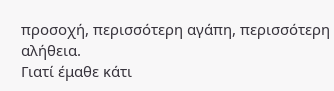προσοχή, περισσότερη αγάπη, περισσότερη αλήθεια.
Γιατί έμαθε κάτι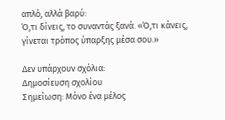απλό, αλλά βαρύ:
Ό,τι δίνεις, το συναντάς ξανά. «Ό,τι κάνεις, γίνεται τρόπος ύπαρξης μέσα σου.»

Δεν υπάρχουν σχόλια:
Δημοσίευση σχολίου
Σημείωση: Μόνο ένα μέλος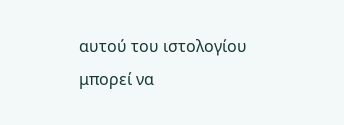αυτού του ιστολογίου μπορεί να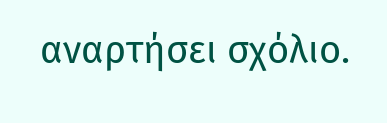αναρτήσει σχόλιο.